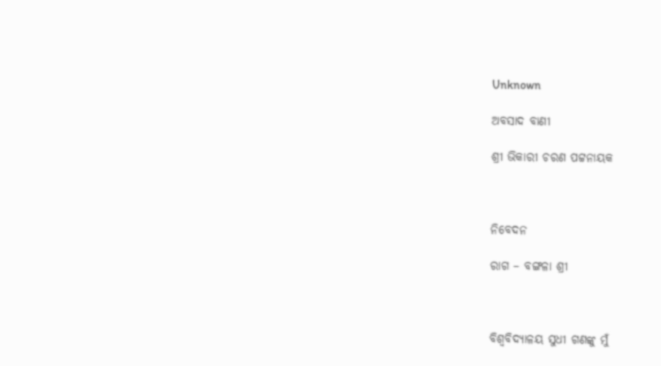Unknown

ଅବସାଦ ବାଣୀ

ଶ୍ରୀ ଭିକାରୀ ଚରଣ ପଟ୍ଟନାୟକ



ନିବେଦନ

ରାଗ – ବଙ୍ଗଳା ଶ୍ରୀ



ବିଶ୍ୱବିଦ୍ୟାଳୟ ସୁଧୀ ଗଣଙ୍କୁ ମୁଁ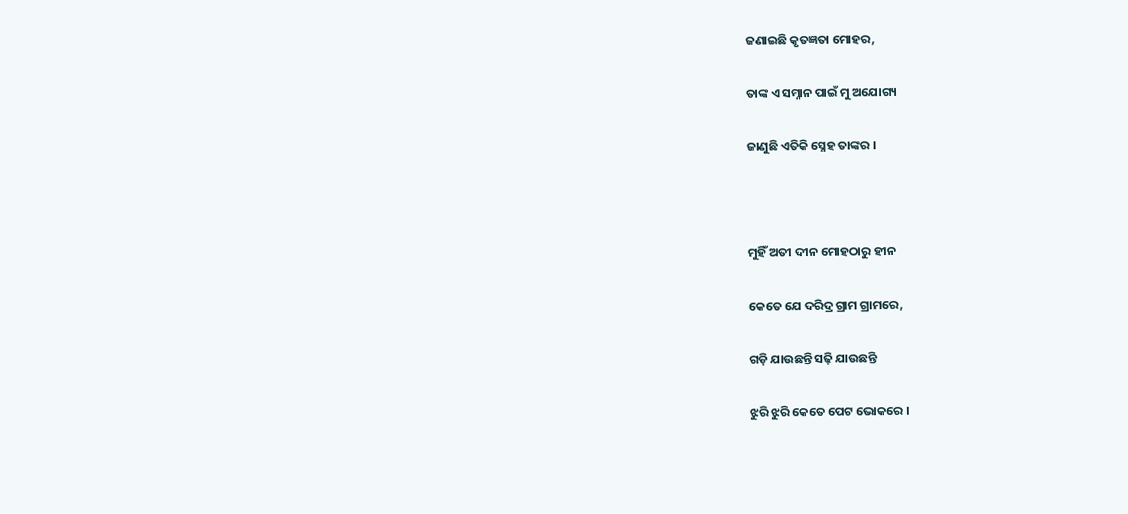ଜଣାଇଛି କୃତଜ୍ଞତା ମୋହର,

ତାଙ୍କ ଏ ସମ୍ନାନ ପାଇଁ ମୁ ଅଯୋଗ୍ୟ

ଜାଣୁଛି ଏତିକି ସ୍ନେହ ତାଙ୍କର ।



ମୁହିଁ ଅତୀ ଦୀନ ମୋହଠାରୁ ହୀନ

କେତେ ଯେ ଦରିଦ୍ର ଗ୍ରାମ ଗ୍ରାମରେ,

ଗଡ଼ି ଯାଉଛନ୍ତି ସଢ଼ି ଯାଉଛନ୍ତି

ଝୁରି ଝୁରି କେତେ ପେଟ ଭୋକରେ ।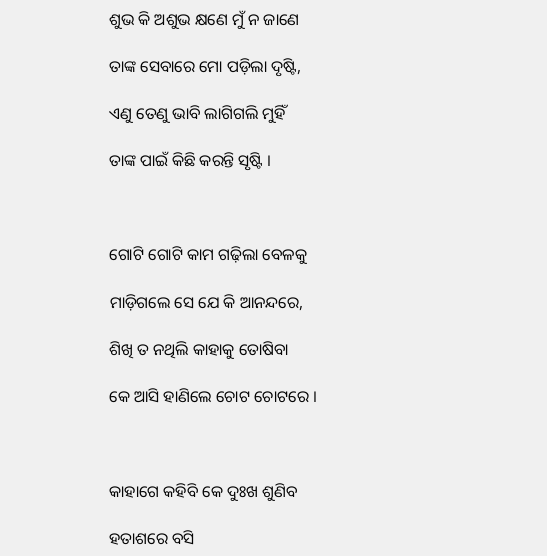ଶୁଭ କି ଅଶୁଭ କ୍ଷଣେ ମୁଁ ନ ଜାଣେ

ତାଙ୍କ ସେବାରେ ମୋ ପଡ଼ିଲା ଦୃଷ୍ଟି,

ଏଣୁ ତେଣୁ ଭାବି ଲାଗିଗଲି ମୁହିଁ

ତାଙ୍କ ପାଇଁ କିଛି କରନ୍ତି ସୃଷ୍ଟି ।



ଗୋଟି ଗୋଟି କାମ ଗଢ଼ିଲା ବେଳକୁ

ମାଡ଼ିଗଲେ ସେ ଯେ କି ଆନନ୍ଦରେ,

ଶିଖି ତ ନଥିଲି କାହାକୁ ତୋଷିବା

କେ ଆସି ହାଣିଲେ ଚୋଟ ଚୋଟରେ ।



କାହାଗେ କହିବି କେ ଦୁଃଖ ଶୁଣିବ

ହତାଶରେ ବସି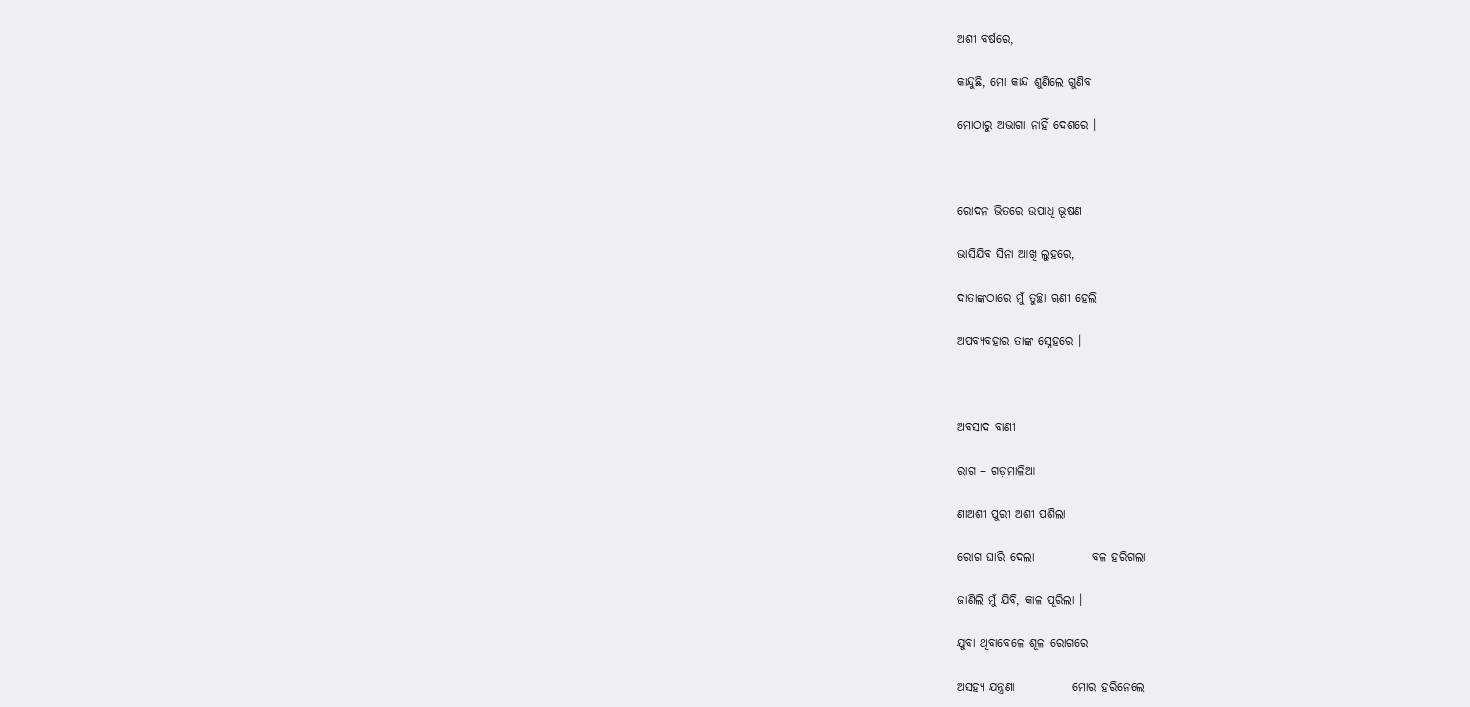ଅଶୀ ବର୍ଷରେ,

କାନ୍ଦୁଛି, ମୋ କାନ୍ଦ ଶୁଣିଲେ ଗୁଣିବ

ମୋଠାରୁ ଅଭାଗା ନାହିଁ ଦେଶରେ ।



ରୋଦନ ଭିତରେ ଉପାଧି ଭୂଷଣ

ଭାସିଯିବ ସିନା ଆଖି ଲୁହରେ,

ଦାତାଙ୍କଠାରେ ମୁଁ ତୁଚ୍ଛା ୠଣୀ ହେଲି

ଅପବ୍ୟବହାର ତାଙ୍କ ସ୍ନେହରେ ।



ଅବସାଦ ବାଣୀ

ରାଗ – ଗଡ଼ମାଳିଆ

ଣାଅଶୀ ପୁରୀ ଅଶୀ ପଶିଲା

ରୋଗ ଘାରି ଦେଲା            ବଳ ହରିଗଲା

ଜାଣିଲି ମୁଁ ଯିବି, କାଳ ପୂରିଲା ।

ଯୁବା ଥିବାବେଳେ ଶୂଳ ରୋଗରେ

ଅସହ୍ୟ ଯନ୍ତ୍ରଣା            ମୋର ହରିନେଲେ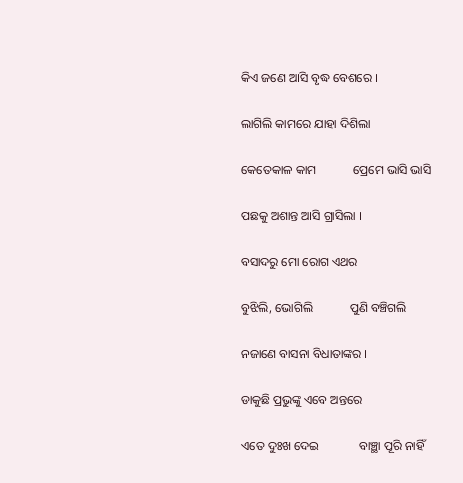କିଏ ଜଣେ ଆସି ବୃଦ୍ଧ ବେଶରେ ।

ଲାଗିଲି କାମରେ ଯାହା ଦିଶିଲା

କେତେକାଳ କାମ            ପ୍ରେମେ ଭାସି ଭାସି

ପଛକୁ ଅଶାନ୍ତ ଆସି ଗ୍ରାସିଲା ।

ବସାଦରୁ ମୋ ରୋଗ ଏଥର

ବୁଝିଲି, ଭୋଗିଲି            ପୁଣି ବଞ୍ଚିଗଲି

ନଜାଣେ ବାସନା ବିଧାତାଙ୍କର ।

ଡାକୁଛି ପ୍ରଭୁଙ୍କୁ ଏବେ ଅନ୍ତରେ

ଏତେ ଦୁଃଖ ଦେଇ             ବାଞ୍ଛା ପୂରି ନାହିଁ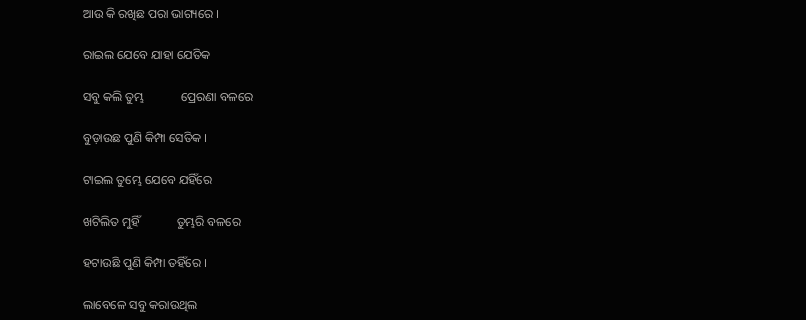ଆଉ କି ରଖିଛ ପରା ଭାଗ୍ୟରେ ।

ରାଇଲ ଯେବେ ଯାହା ଯେତିକ

ସବୁ କଲି ତୁମ୍ଭ            ପ୍ରେରଣା ବଳରେ

ବୁଡ଼ାଉଛ ପୁଣି କିମ୍ପା ସେତିକ ।

ଟାଇଲ ତୁମ୍ଭେ ଯେବେ ଯହିଁରେ

ଖଟିଲିତ ମୁହିଁ            ତୁମ୍ଭରି ବଳରେ

ହଟାଉଛି ପୁଣି କିମ୍ପା ତହିଁରେ ।

ଲାବେଳେ ସବୁ କରାଉଥିଲ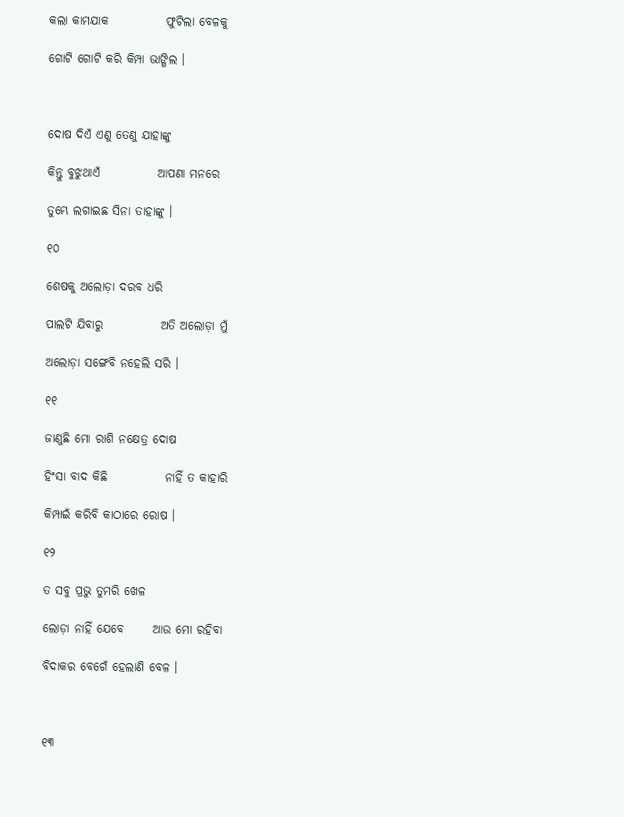କଲା କାମଯାକ            ଫୁଟିଲା ବେଳକୁ

ଗୋଟି ଗୋଟି କରି କିମ୍ପା ଭାଙ୍ଗିଲ ।



ଦୋଷ ଦିଏଁ ଏଣୁ ତେଣୁ ଯାହାଙ୍କୁ

କିନ୍ତୁ ବୁଝୁଥାଏଁ            ଆପଣା ମନରେ

ତୁମ୍ଭେ ଲଗାଇଛ ସିନା ତାହାଙ୍କୁ ।

୧୦

ଶେଷକୁ ଅଲୋଡ଼ା ଦରବ ଧରି

ପାଲଟି ଯିବାରୁ            ଅତି ଅଲୋଡ଼ା ମୁଁ

ଅଲୋଡ଼ା ସଙ୍ଗେବି ନହେଲି ସରି ।

୧୧

ଜାଣୁଛି ମୋ ରାଶି ନକ୍ଷେତ୍ର ଦୋଷ

ହିଂସା ବାଦ କିଛି            ନାହିଁ ତ କାହାରି

କିମ୍ପାଇଁ କରିବି କାଠାରେ ରୋଷ ।

୧୨

ତ ସବୁ ପ୍ରଭୁ ତୁମରି ଖେଳ

ଲୋଡ଼ା ନାହିଁ ଯେବେ      ଆଉ ମୋ ରହିବା

ବିଦାକର ବେଗେଁ ହେଲାଣି ବେଳ ।



୧୩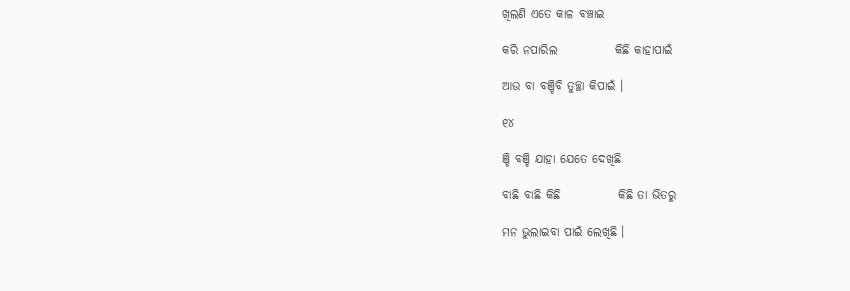ଖିଲଣି ଏତେ କାଳ ବଞ୍ଚାଇ

କରି ନପାରିଲ            କିଛି କାହାପାଇଁ

ଆଉ ବା ବଞ୍ଚିବି ତୁଚ୍ଛା କିପାଇଁ ।

୧୪

ଞ୍ଚି ବଞ୍ଚି ଯାହା ଯେତେ ଦେଖିଛି

ବାଛି ବାଛି କିଛି            କିଛି ତା ଭିତରୁ

ମନ ଭୁଲାଇବା ପାଇଁ ଲେଖିଛି ।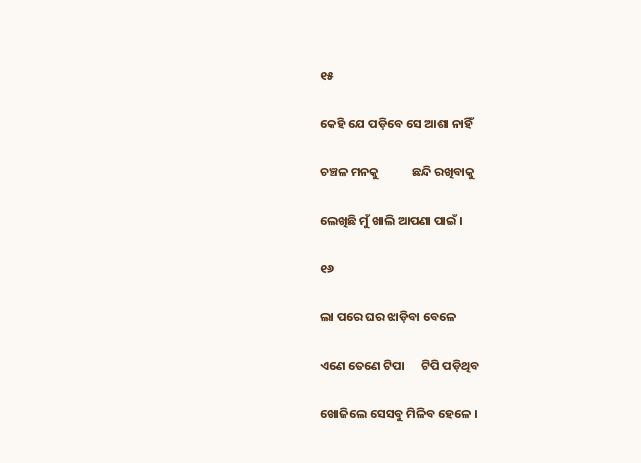୧୫

କେହି ଯେ ପଡ଼ିବେ ସେ ଆଶା ନାହିଁ

ଚଞ୍ଚଳ ମନକୁ            ଛନ୍ଦି ରଖିବାକୁ

ଲେଖିଛି ମୁଁ ଖାଲି ଆପଣା ପାଇଁ ।

୧୬

ଲା ପରେ ଘର ଝାଡ଼ିବା ବେଳେ

ଏଣେ ତେଣେ ଟିପା      ଟିପି ପଡ଼ିଥିବ

ଖୋଜିଲେ ସେସବୁ ମିଳିବ ହେଳେ ।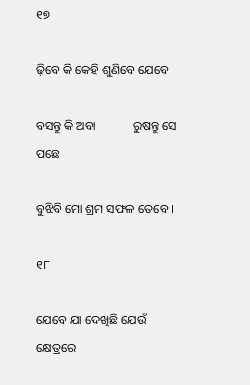୧୭

ଢ଼ିବେ କି କେହି ଶୁଣିବେ ଯେବେ

ବସନ୍ତୁ କି ଅବା            ରୁଷନ୍ତୁ ସେ ପଛେ

ବୁଝିବି ମୋ ଶ୍ରମ ସଫଳ ତେବେ ।

୧୮

ଯେବେ ଯା ଦେଖିଛି ଯେଉଁ କ୍ଷେତ୍ରରେ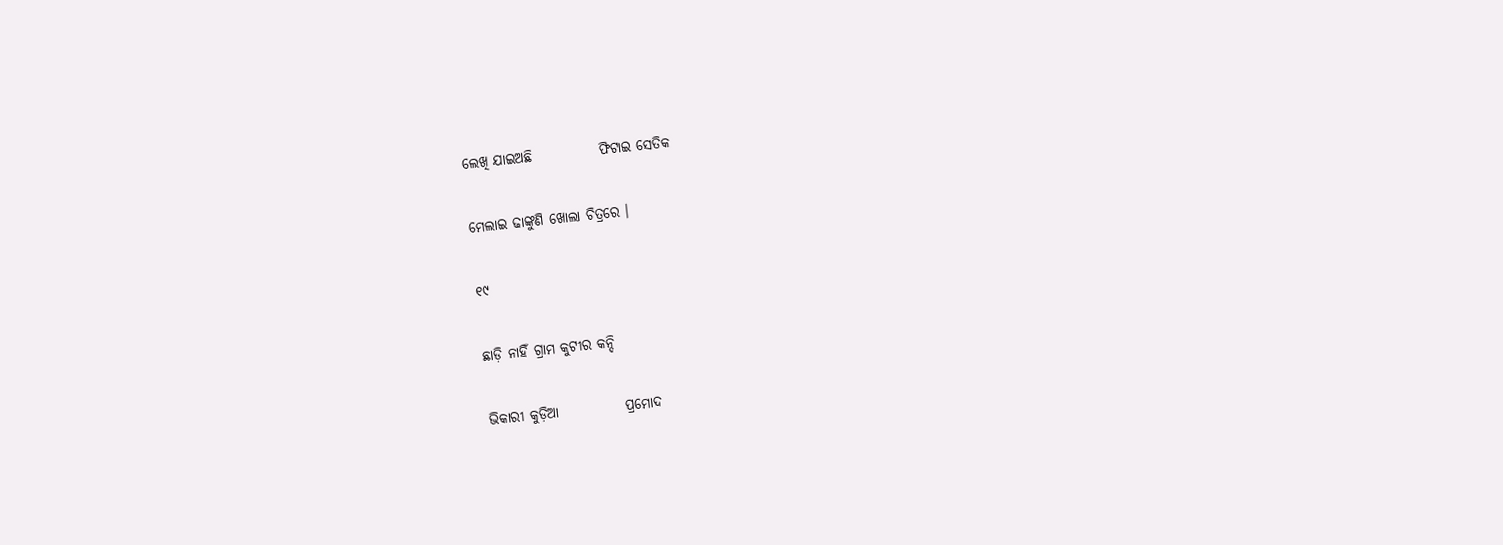ଲେଖି ଯାଇଅଛି            ଫିଟାଇ ସେତିକ

ମେଲାଇ ଢାଙ୍କୁଣି ଖୋଲା ଚିତ୍ରରେ ।

୧୯

ଛାଡ଼ି ନାହିଁ ଗ୍ରାମ କୁଟୀର କନ୍ଦି

ଭିକାରୀ କୁଡ଼ିଆ            ପ୍ରମୋଦ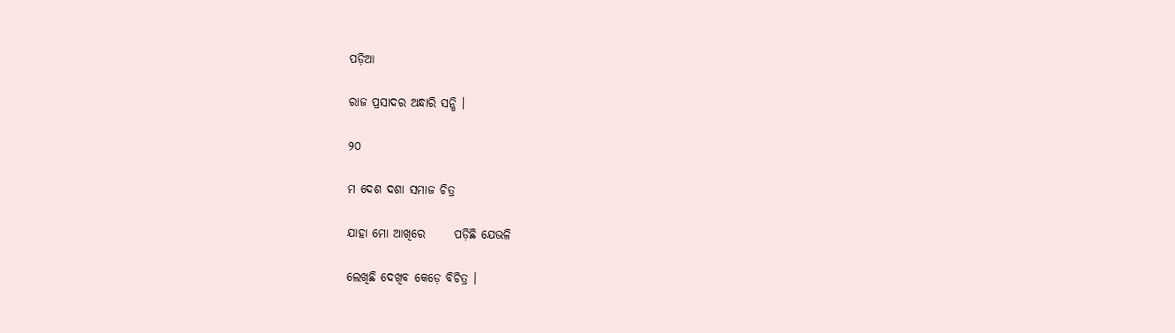ପଡ଼ିଆ

ରାଜ ପ୍ରସାଦର ଅନ୍ଧାରି ସନ୍ଧି ।

୨୦

ମ ଦେଶ ଦଶା ସମାଜ ଚିତ୍ର

ଯାହା ମୋ ଆଖିରେ      ପଡ଼ିଛି ଯେଭଳି

ଲେଖିଛି ଦେଖିବ କେଡ଼େ ବିଚିତ୍ର ।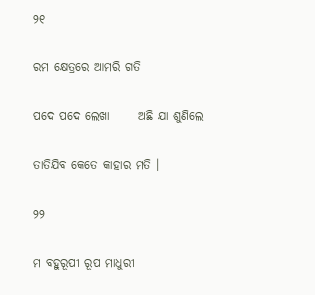୨୧

ରମ କ୍ଷେତ୍ରରେ ଆମରି ଗତି

ପଦେ ପଦେ ଲେଖା      ଅଛି ଯା ଶୁଣିଲେ

ତାତିଯିବ କେତେ କାହାର ମତି ।

୨୨

ମ ବହୁରୂପୀ ରୂପ ମାଧୁରୀ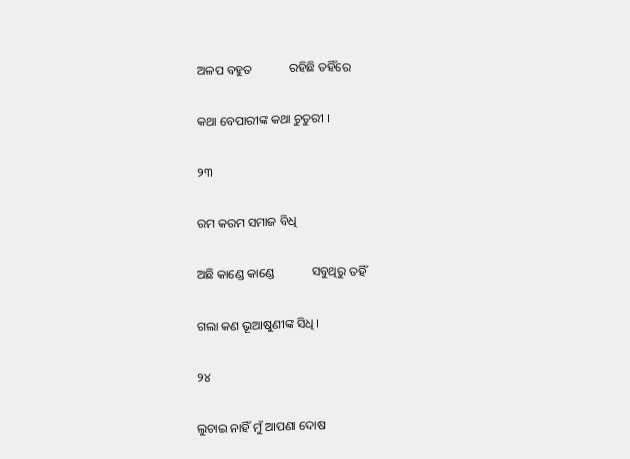ଅଳପ ବହୁତ            ରହିଛି ତହିଁରେ

କଥା ବେପାରୀଙ୍କ କଥା ଚୁତୁରୀ ।

୨୩

ରମ କରମ ସମାଜ ବିଧି

ଅଛି କାଣ୍ଡେ କାଣ୍ଡେ            ସବୁଥିରୁ ତହିଁ

ଗଲା କଣ ଭୂଆଷୁଣୀଙ୍କ ସିଧି ।

୨୪

ଲୁଚାଇ ନାହିଁ ମୁଁ ଆପଣା ଦୋଷ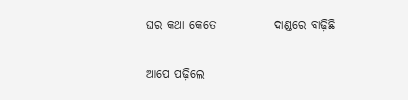ଘର କଥା କେତେ            ଦାଣ୍ଡରେ ବାଢ଼ିଛି

ଆପେ ପଢ଼ିଲେ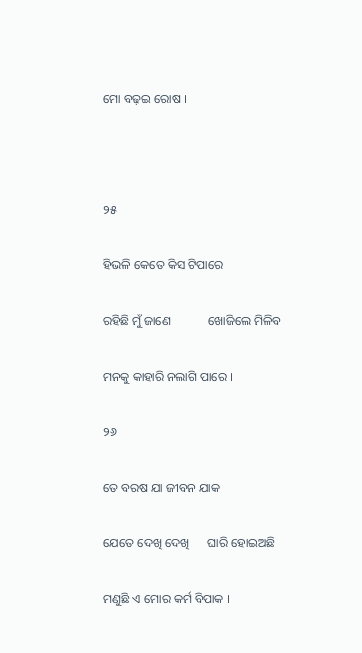ମୋ ବଢ଼ଇ ରୋଷ ।



୨୫

ହିଭଳି କେତେ କିସ ଟିପାରେ

ରହିଛି ମୁଁ ଜାଣେ            ଖୋଜିଲେ ମିଳିବ

ମନକୁ କାହାରି ନଲାଗି ପାରେ ।

୨୬

ତେ ବରଷ ଯା ଜୀବନ ଯାକ

ଯେତେ ଦେଖି ଦେଖି      ଘାରି ହୋଇଅଛି

ମଣୁଛି ଏ ମୋର କର୍ମ ବିପାକ ।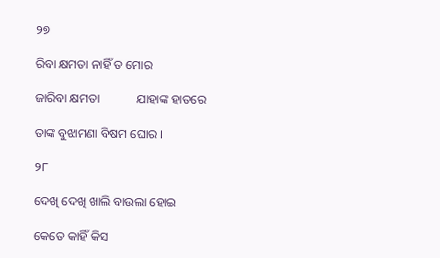୨୭

ରିବା କ୍ଷମତା ନାହିଁ ତ ମୋର

ଜାରିବା କ୍ଷମତା            ଯାହାଙ୍କ ହାତରେ

ତାଙ୍କ ବୁଝାମଣା ବିଷମ ଘୋର ।

୨୮

ଦେଖି ଦେଖି ଖାଲି ବାଉଲା ହୋଇ

କେତେ କାହିଁ କିସ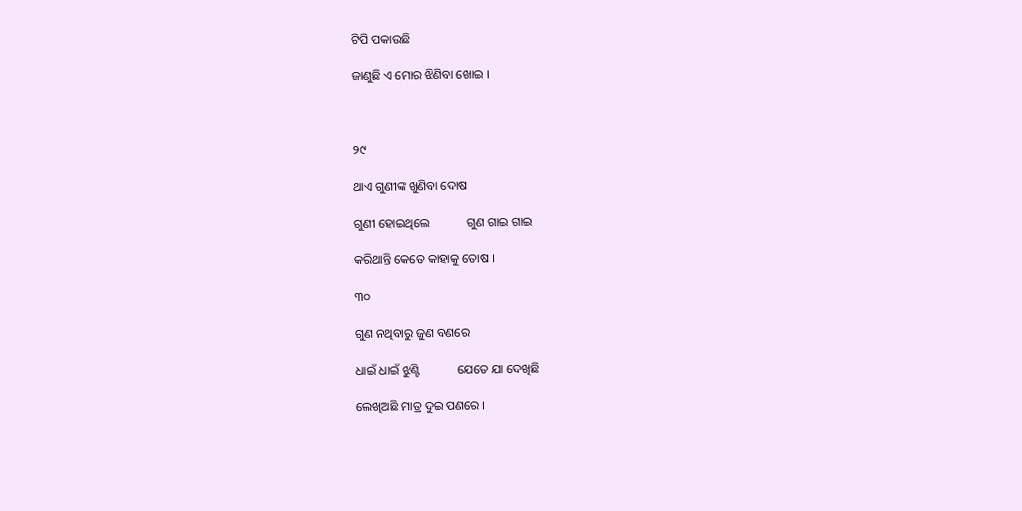ଟିପି ପକାଉଛି

ଜାଣୁଛି ଏ ମୋର ଝିଣିବା ଖୋଇ ।



୨୯

ଥାଏ ଗୁଣୀଙ୍କ ଖୁଣିବା ଦୋଷ

ଗୁଣୀ ହୋଇଥିଲେ            ଗୁଣ ଗାଇ ଗାଇ

କରିଥାନ୍ତି କେତେ କାହାକୁ ତୋଷ ।

୩୦

ଗୁଣ ନଥିବାରୁ ଜୁଣ ବଣରେ

ଧାଇଁ ଧାଇଁ ଝୁଣ୍ଟି            ଯେତେ ଯା ଦେଖିଛି

ଲେଖିଅଛି ମାତ୍ର ଦୁଇ ପଣରେ ।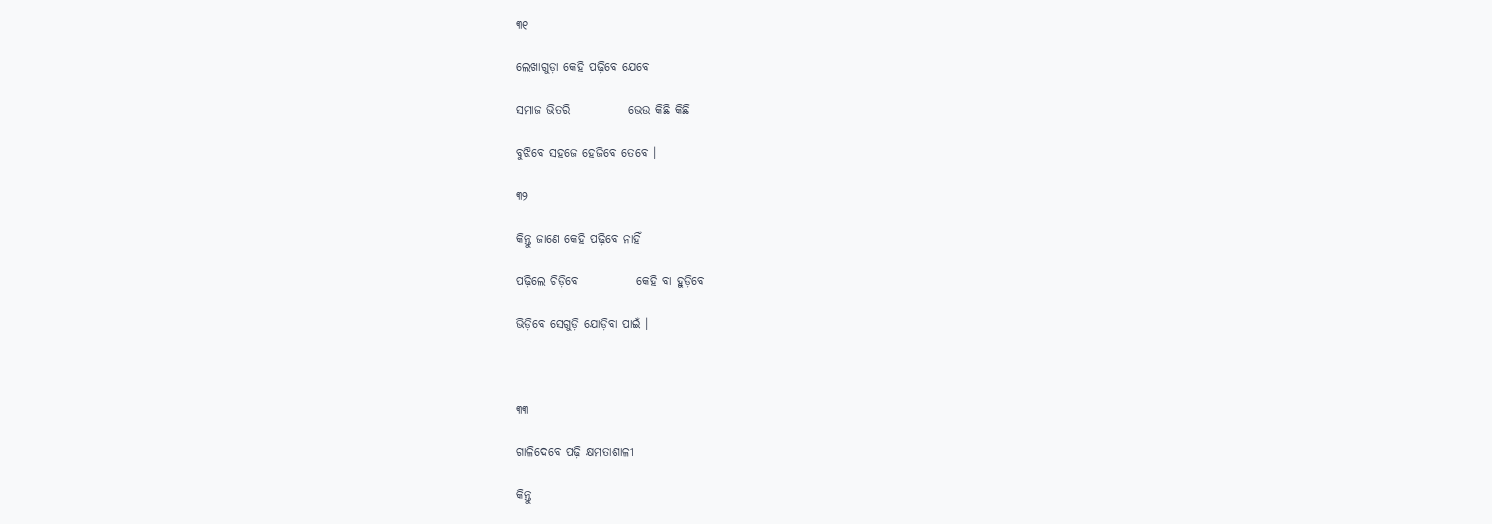୩୧

ଲେଖାଗୁଡ଼ା କେହି ପଢ଼ିବେ ଯେବେ

ସମାଜ ଭିତରି            ଭେଉ କିଛି କିଛି

ବୁଝିବେ ସହଜେ ହେଜିବେ ତେବେ ।

୩୨

କିନ୍ତୁ ଜାଣେ କେହି ପଢ଼ିବେ ନାହିଁ

ପଢ଼ିଲେ ଚିଡ଼ିବେ            କେହି ବା ହୁଡ଼ିବେ

ଭିଡ଼ିବେ ସେଗୁଡ଼ି ଯୋଡ଼ିବା ପାଇଁ ।



୩୩

ଗାଳିଦେବେ ପଢ଼ି କ୍ଷମତାଶାଳୀ

କିନ୍ତୁ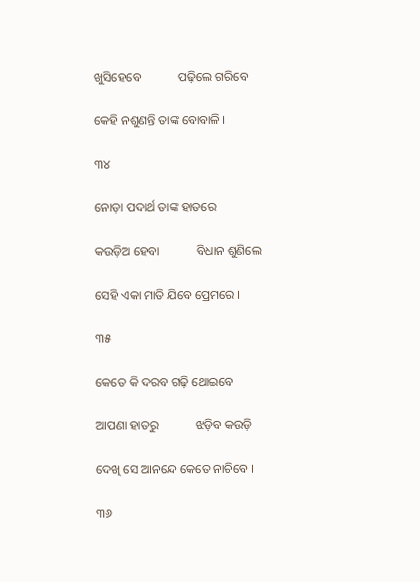ଖୁସିହେବେ            ପଢ଼ିଲେ ଗରିବେ

କେହି ନଶୁଣନ୍ତି ତାଙ୍କ ବୋବାଳି ।

୩୪

ନୋଡ଼ା ପଦାର୍ଥ ତାଙ୍କ ହାତରେ

କଉଡ଼ିଅ ହେବା            ବିଧାନ ଶୁଣିଲେ

ସେହି ଏକା ମାତି ଯିବେ ପ୍ରେମରେ ।

୩୫

କେତେ କି ଦରବ ଗଢ଼ି ଥୋଇବେ

ଆପଣା ହାତରୁ            ଝଡ଼ିବ କଉଡ଼ି

ଦେଖି ସେ ଆନନ୍ଦେ କେତେ ନାଚିବେ ।

୩୬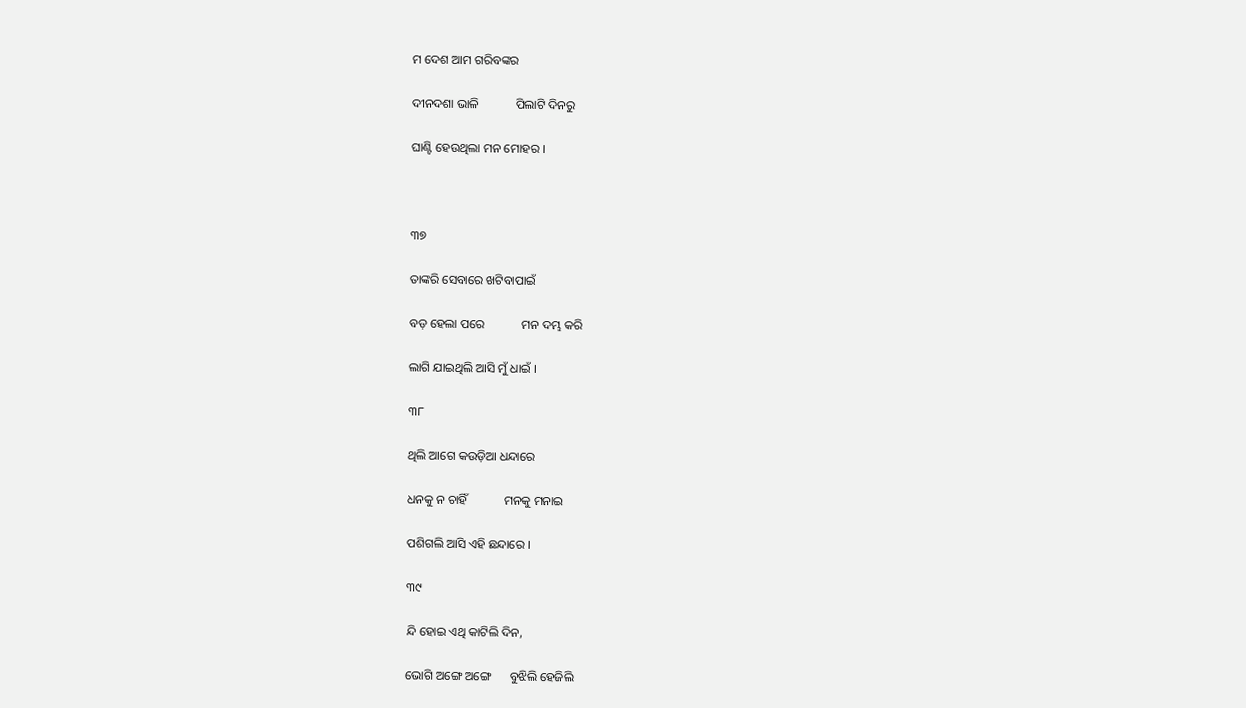ମ ଦେଶ ଆମ ଗରିବଙ୍କର

ଦୀନଦଶା ଭାଳି            ପିଲାଟି ଦିନରୁ

ଘାଣ୍ଟି ହେଉଥିଲା ମନ ମୋହର ।



୩୭

ତାଙ୍କରି ସେବାରେ ଖଟିବାପାଇଁ

ବଡ଼ ହେଲା ପରେ            ମନ ଦମ୍ଭ କରି

ଲାଗି ଯାଇଥିଲି ଆସି ମୁଁ ଧାଇଁ ।

୩୮

ଥିଲି ଆଗେ କଉଡ଼ିଆ ଧନ୍ଦାରେ

ଧନକୁ ନ ଚାହିଁ            ମନକୁ ମନାଇ

ପଶିଗଲି ଆସି ଏହି ଛନ୍ଦାରେ ।

୩୯

ନ୍ଦି ହୋଇ ଏଥି କାଟିଲି ଦିନ,

ଭୋଗି ଅଙ୍ଗେ ଅଙ୍ଗେ      ବୁଝିଲି ହେଜିଲି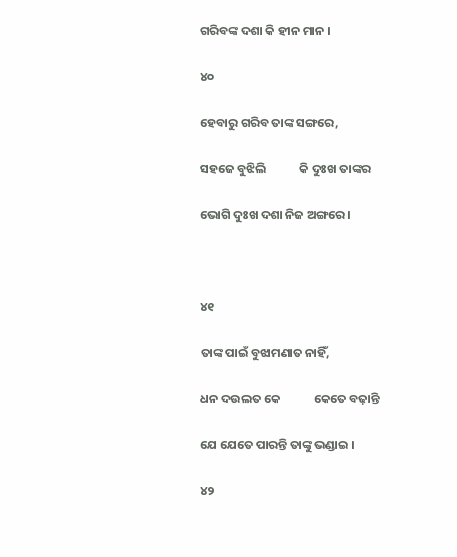ଗରିବଙ୍କ ଦଶା କି ହୀନ ମାନ ।

୪୦

ହେବାରୁ ଗରିବ ତାଙ୍କ ସଙ୍ଗରେ,

ସହଜେ ବୁଝିଲି            କି ଦୁଃଖ ତାଙ୍କର

ଭୋଗି ଦୁଃଖ ଦଶା ନିଜ ଅଙ୍ଗରେ ।



୪୧

ତାଙ୍କ ପାଇଁ ବୁଝାମଣାତ ନାହିଁ,

ଧନ ଦଉଲତ କେ            କେତେ ବଢ଼ାନ୍ତି

ଯେ ଯେତେ ପାରନ୍ତି ତାଙ୍କୁ ଭଣ୍ଡାଇ ।

୪୨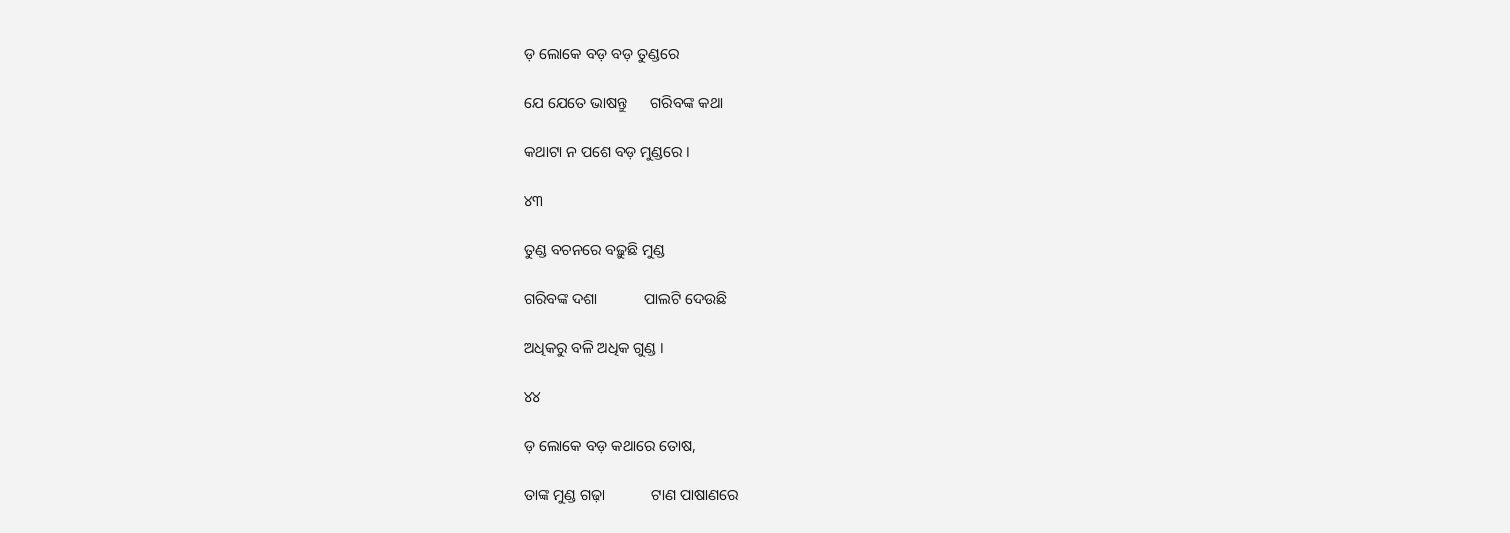ଡ଼ ଲୋକେ ବଡ଼ ବଡ଼ ତୁଣ୍ଡରେ

ଯେ ଯେତେ ଭାଷନ୍ତୁ      ଗରିବଙ୍କ କଥା

କଥାଟା ନ ପଶେ ବଡ଼ ମୁଣ୍ଡରେ ।

୪୩

ତୁଣ୍ଡ ବଚନରେ ବଢ଼ୁଛି ମୁଣ୍ଡ

ଗରିବଙ୍କ ଦଶା            ପାଲଟି ଦେଉଛି

ଅଧିକରୁ ବଳି ଅଧିକ ଗୁଣ୍ଡ ।

୪୪

ଡ଼ ଲୋକେ ବଡ଼ କଥାରେ ତୋଷ,

ତାଙ୍କ ମୁଣ୍ଡ ଗଢ଼ା            ଟାଣ ପାଷାଣରେ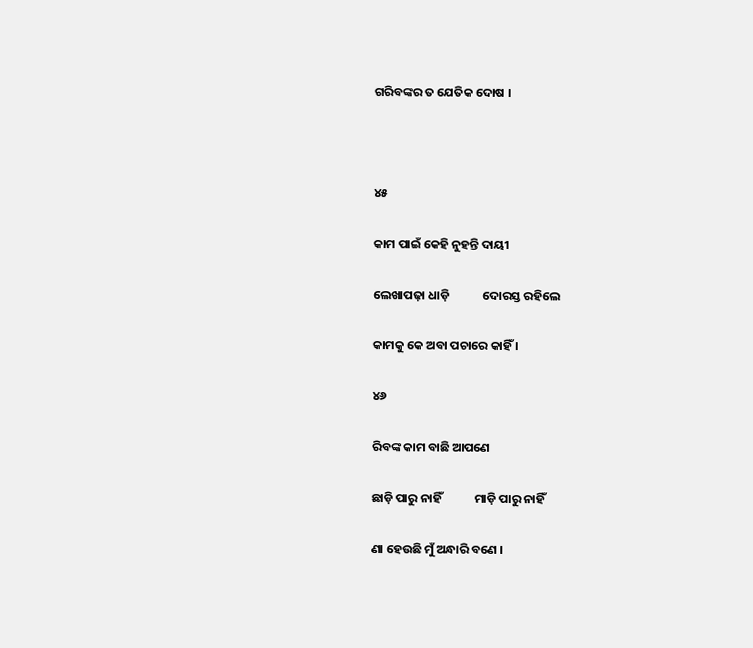ଗରିବଙ୍କର ତ ଯେତିକ ଦୋଷ ।



୪୫

କାମ ପାଇଁ କେହି ନୁହନ୍ତି ଦାୟୀ

ଲେଖାପଢ଼ା ଧାଡ଼ି            ଦୋରସ୍ତ ରହିଲେ

କାମକୁ କେ ଅବା ପଚାରେ କାହିଁ ।

୪୬

ରିବଙ୍କ କାମ ବାଛି ଆପଣେ

ଛାଡ଼ି ପାରୁ ନାହିଁ            ମାଡ଼ି ପାରୁ ନାହିଁ

ଣା ହେଉଛି ମୁଁ ଅନ୍ଧାରି ବଣେ ।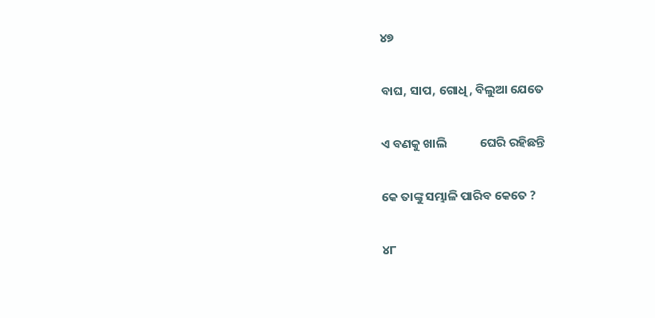୪୭

ବାଘ, ସାପ, ଗୋଧି, ବିଲୁଆ ଯେତେ

ଏ ବଣକୁ ଖାଲି            ଘେରି ରହିଛନ୍ତି

କେ ତାଙ୍କୁ ସମ୍ଭାଳି ପାରିବ କେତେ ?

୪୮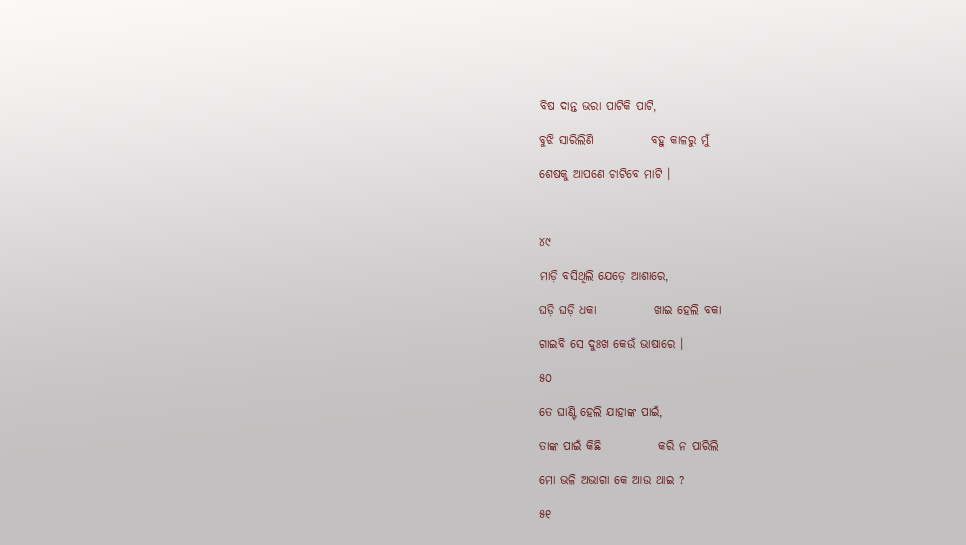ବିଷ ଦାନ୍ତ ଭରା ପାଟିକି ପାଟି,

ବୁଝି ସାରିଲିଣି            ବହୁ କାଳରୁ ମୁଁ

ଶେଷକୁ ଆପଣେ ଚାଟିବେ ମାଟି ।



୪୯

ମାଡ଼ି ବସିଥିଲି ଯେଡ଼େ ଆଶାରେ,

ଘଡ଼ି ଘଡ଼ି ଧକା            ଖାଇ ହେଲି ବକା

ଗାଇବି ସେ ଦୁଃଖ କେଉଁ ଭାଷାରେ ।

୫୦

ତେ ଘାଣ୍ଟି ହେଲି ଯାହାଙ୍କ ପାଇଁ,

ତାଙ୍କ ପାଇଁ କିଛି            କରି ନ ପାରିଲି

ମୋ ଭଳି ଅଭାଗା କେ ଆଉ ଥାଇ ?

୫୧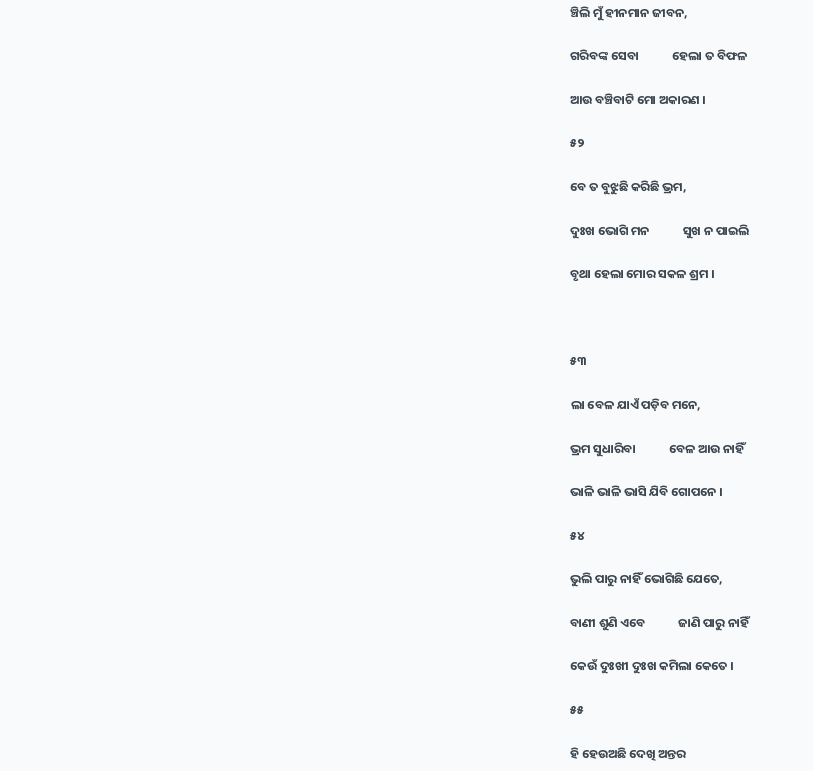ଞ୍ଚିଲି ମୁଁ ହୀନମାନ ଜୀବନ,

ଗରିବଙ୍କ ସେବା            ହେଲା ତ ବିଫଳ

ଆଉ ବଞ୍ଚିବାଟି ମୋ ଅକାରଣ ।

୫୨

ବେ ତ ବୁଝୁଛି କରିଛି ଭ୍ରମ,

ଦୁଃଖ ଭୋଗି ମନ            ସୁଖ ନ ପାଇଲି

ବୃଥା ହେଲା ମୋର ସକଳ ଶ୍ରମ ।



୫୩

ଲା ବେଳ ଯାଏଁ ପଡ଼ିବ ମନେ,

ଭ୍ରମ ସୁଧାରିବା            ବେଳ ଆଉ ନାହିଁ

ଭାଳି ଭାଳି ଭାସି ଯିବି ଗୋପନେ ।

୫୪

ଭୁଲି ପାରୁ ନାହିଁ ଭୋଗିଛି ଯେତେ,

ବାଣୀ ଶୁଣି ଏବେ            ଜାଣି ପାରୁ ନାହିଁ

କେଉଁ ଦୁଃଖୀ ଦୁଃଖ କମିଲା କେତେ ।

୫୫

ହି ହେଉଅଛି ଦେଖି ଅନ୍ତର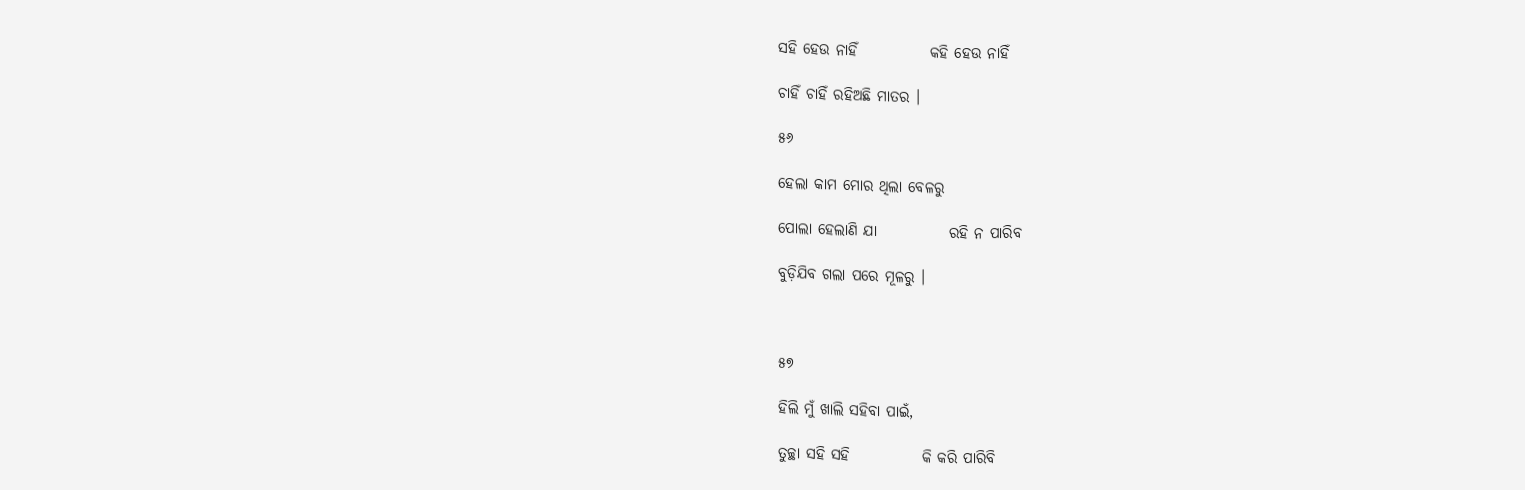ସହି ହେଉ ନାହିଁ            କହି ହେଉ ନାହିଁ

ଚାହିଁ ଚାହିଁ ରହିଅଛି ମାତର ।

୫୬

ହେଲା କାମ ମୋର ଥିଲା ବେଳରୁ

ପୋଲା ହେଲାଣି ଯା            ରହି ନ ପାରିବ

ବୁଡ଼ିଯିବ ଗଲା ପରେ ମୂଳରୁ ।



୫୭

ହିଲି ମୁଁ ଖାଲି ସହିବା ପାଇଁ,

ତୁଚ୍ଛା ସହି ସହି            କି କରି ପାରିବି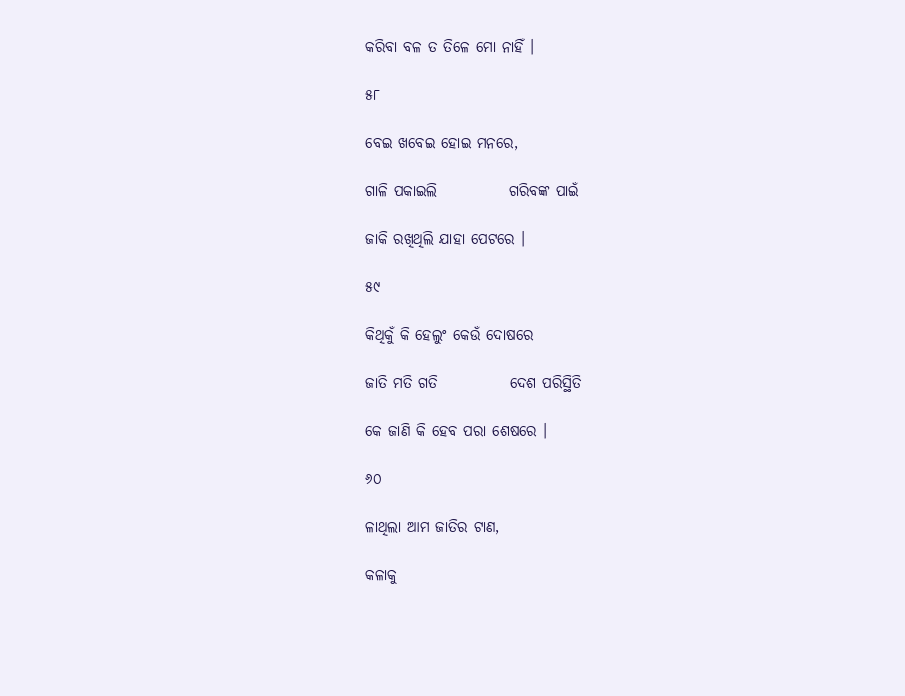କରିବା ବଳ ତ ତିଳେ ମୋ ନାହିଁ ।

୫୮

ବେଇ ଖବେଇ ହୋଇ ମନରେ,

ଗାଳି ପକାଇଲି            ଗରିବଙ୍କ ପାଇଁ

ଜାକି ରଖିଥିଲି ଯାହା ପେଟରେ ।

୫୯

କିଥିକୁଁ କି ହେଲୁଂ କେଉଁ ଦୋଷରେ

ଜାତି ମତି ଗତି            ଦେଶ ପରିସ୍ଥିତି

କେ ଜାଣି କି ହେବ ପରା ଶେଷରେ ।

୬୦

ଳାଥିଲା ଆମ ଜାତିର ଟାଣ,

କଳାକୁ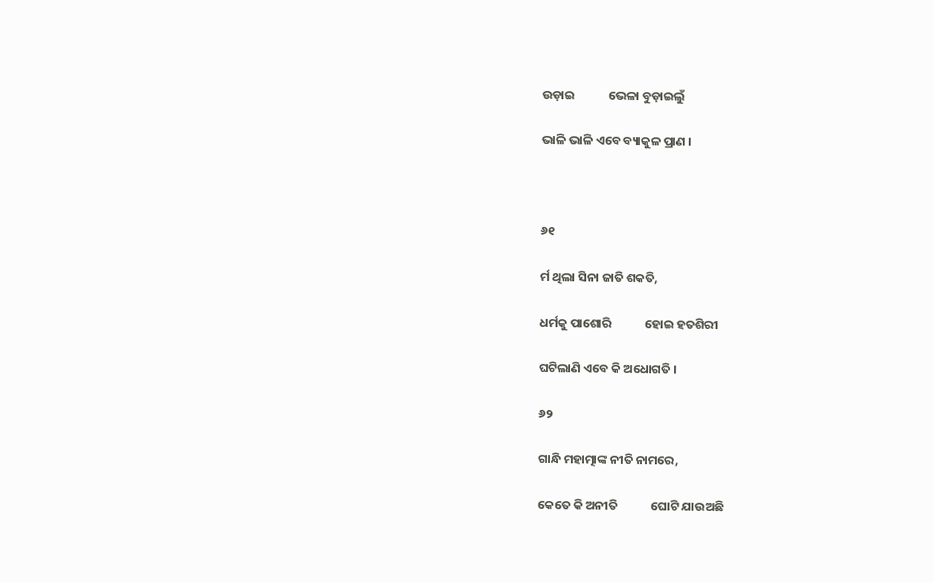ଉଡ଼ାଇ            ଭେଳା ବୁଡ଼ାଇଲୁଁ

ଭାଳି ଭାଳି ଏବେ ବ୍ୟାକୁଳ ପ୍ରାଣ ।



୬୧

ର୍ମ ଥିଲା ସିନା ଜାତି ଶକତି,

ଧର୍ମକୁ ପାଶୋରି            ହୋଇ ହତଶିରୀ

ଘଟିଲାଣି ଏବେ କି ଅଧୋଗତି ।

୬୨

ଗାନ୍ଧି ମହାତ୍ମାଙ୍କ ନୀତି ନାମରେ,

କେତେ କି ଅନୀତି            ଘୋଟି ଯାଉଅଛି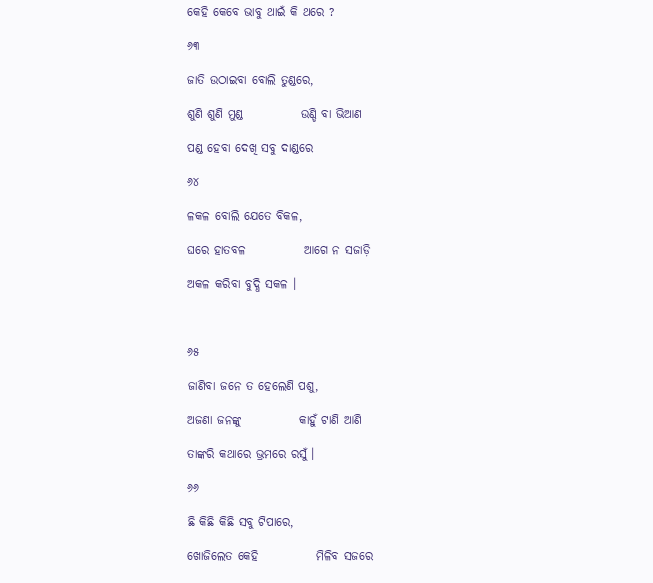କେହି କେବେ ଭାବୁ ଥାଇଁ କି ଥରେ ?

୬୩

ଜାତି ଉଠାଇବା ବୋଲି ତୁଣ୍ଡରେ,

ଶୁଣି ଶୁଣି ମୁଣ୍ଡ            ଉଣ୍ଡି ବା ଭିଆଣ

ପଣ୍ଡ ହେବା ଦେଖି ସବୁ ଦାଣ୍ଡରେ

୬୪

ଳକଳ ବୋଲି ଯେତେ ବିକଳ,

ଘରେ ହାତବଳ            ଆଗେ ନ ସଜାଡ଼ି

ଅକଳ କରିବା ବୁଦ୍ଧି ସକଳ ।



୬୫

ଜାଣିବା ଜନେ ତ ହେଲେଣି ପଶୁ,

ଅଜଣା ଜନଙ୍କୁ            କାହୁଁ ଟାଣି ଆଣି

ତାଙ୍କରି କଥାରେ ଭ୍ରମରେ ରସୁଁ ।

୬୬

ଛି କିଛି କିଛି ସବୁ ଟିପାରେ,

ଖୋଜିଲେତ କେହି            ମିଳିବ ସଜରେ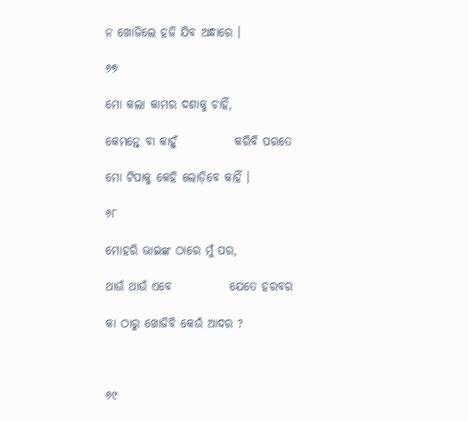ନ ଖୋଜିଲେ ହଜି ଯିବ ଅନ୍ଧାରେ ।

୬୭

ମୋ କଲା କାମର ଦଶାକୁ ଚାହିଁ,

କେମନ୍ତେ ବା କାହୁଁ            କରିବି ପରତେ

ମୋ ଟିପାକୁ କେହି ଲୋଡ଼ିବେ କାହିଁ ।

୬୮

ମୋହରି ଭାଇଙ୍କ ଠାରେ ମୁଁ ପର,

ଥାଉଁ ଥାଉଁ ଏବେ            ଯେତେ ହରବର

କା ଠାରୁ ଖୋଜିବି କେଉଁ ଆଦର ?



୬୯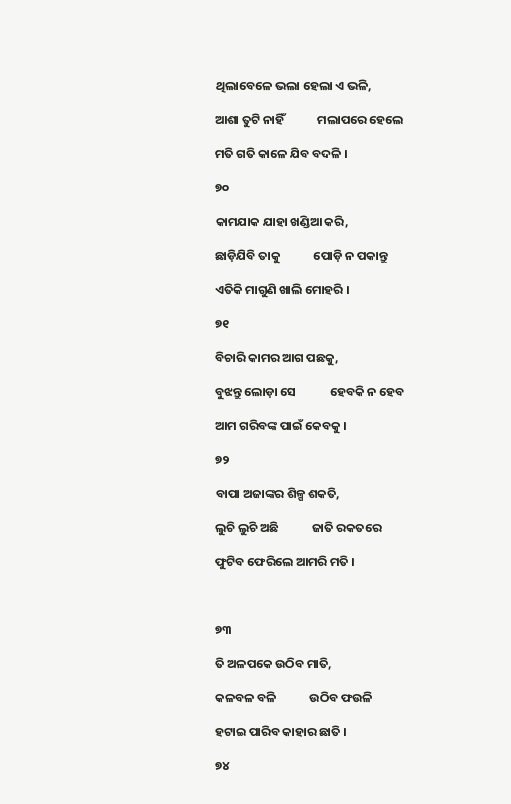ଥିଲାବେଳେ ଭଲା ହେଲା ଏ ଭଳି,

ଆଶା ତୁଟି ନାହିଁ            ମଲାପରେ ହେଲେ

ମତି ଗତି କାଳେ ଯିବ ବଦଳି ।

୭୦

କାମଯାକ ଯାହା ଖଣ୍ଡିଆ କରି,

ଛାଡ଼ିଯିବି ତାକୁ            ପୋଡ଼ି ନ ପକାନ୍ତୁ

ଏତିକି ମାଗୁଣି ଖାଲି ମୋହରି ।

୭୧

ବିଚାରି କାମର ଆଗ ପଛକୁ,

ବୁଝନ୍ତୁ ଲୋଡ଼ା ସେ            ହେବକି ନ ହେବ

ଆମ ଗରିବଙ୍କ ପାଇଁ କେବକୁ ।

୭୨

ବାପା ଅଜାଙ୍କର ଶିଳ୍ପ ଶକତି,

ଲୁଚି ଲୁଚି ଅଛି            ଜାତି ରକତରେ

ଫୁଟିବ ଫେରିଲେ ଆମରି ମତି ।



୭୩

ତି ଅଳପକେ ଉଠିବ ମାତି,

କଳବଳ ବଳି            ଉଠିବ ଫଉଳି

ହଟାଇ ପାରିବ କାହାର ଛାତି ।

୭୪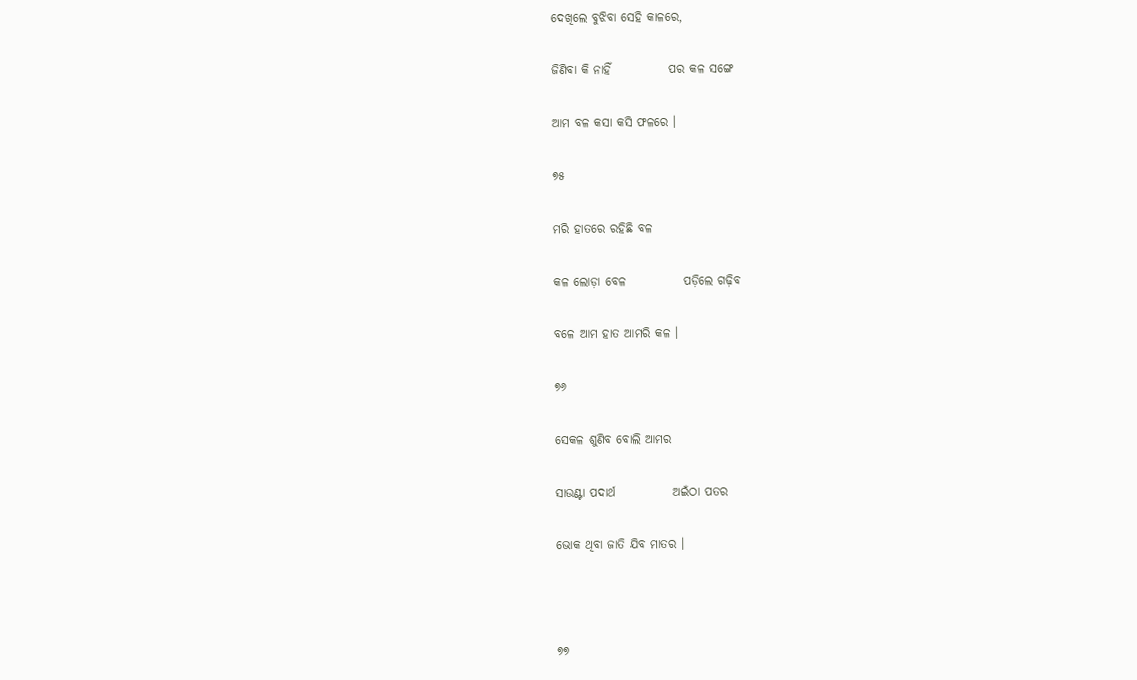ଦେଖିଲେ ବୁଝିବା ସେହି କାଳରେ,

ଜିଣିବା କି ନାହିଁ            ପର କଳ ସଙ୍ଗେ

ଆମ ବଳ କସା କସି ଫଳରେ ।

୭୫

ମରି ହାତରେ ରହିଛି ବଳ

କଳ ଲୋଡ଼ା ବେଳ            ପଡ଼ିଲେ ଗଢ଼ିବ

ବଳେ ଆମ ହାତ ଆମରି କଳ ।

୭୬

ସେକଳ ଶୁଣିବ ବୋଲି ଆମର

ସାଉଣ୍ଟା ପଦାର୍ଥ            ଅଇଁଠା ପତର

ଭୋକ ଥିବା ଜାତି ଯିବ ମାତର ।



୭୭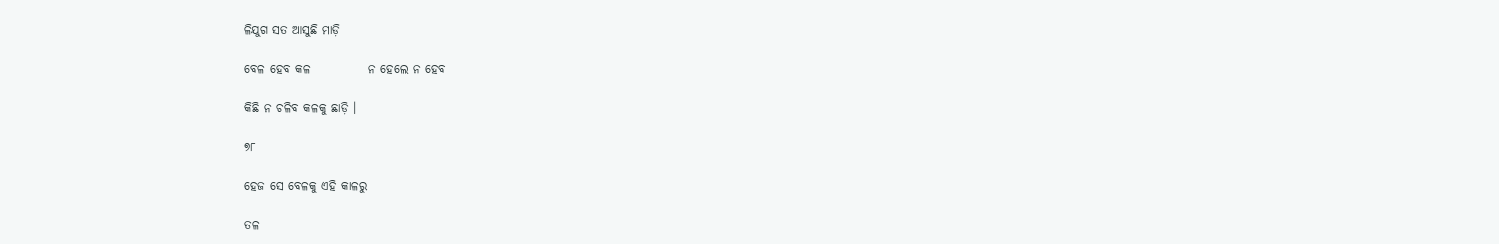ଳିଯୁଗ ସତ ଆସୁଛି ମାଡ଼ି

ବେଳ ହେବ କଳ            ନ ହେଲେ ନ ହେବ

କିଛି ନ ଚଳିବ କଳକୁ ଛାଡ଼ି ।

୭୮

ହେଜ ସେ ବେଳକୁ ଏହି କାଳରୁ

ତଳ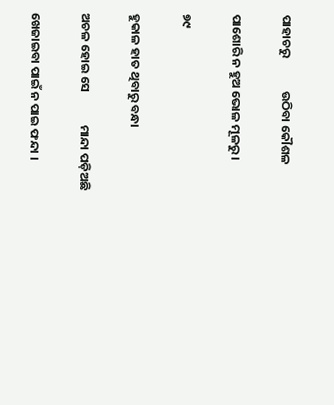ପାହାଚରୁ            ଉଠିବା କୌଶଳ

ପାଶୋରି ନ ହୁଅ ଭୋଳ ମୂଳରୁ ।

୭୯

ହୁକାଳ ହାତ ଥିବାରୁ ବନ୍ଧା

ଅଚଳ ହୋଇ ସେ            ମାନ୍ଦା ପଡ଼ିଅଛି

ଖେଜାଇବା ପାଇଁ ନ ପାଇ ଫନ୍ଦା ।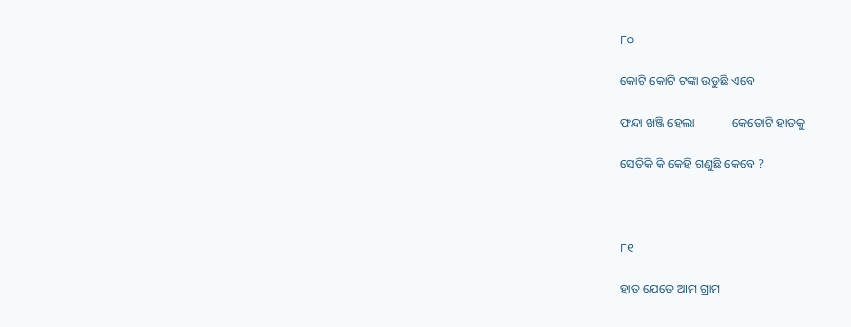୮୦

କୋଟି କୋଟି ଟଙ୍କା ଉଡୁଛି ଏବେ

ଫନ୍ଦା ଖଞ୍ଜି ହେଲା            କେତୋଟି ହାତକୁ

ସେତିକି କି କେହି ଗଣୁଛି କେବେ ?



୮୧

ହାତ ଯେତେ ଆମ ଗ୍ରାମ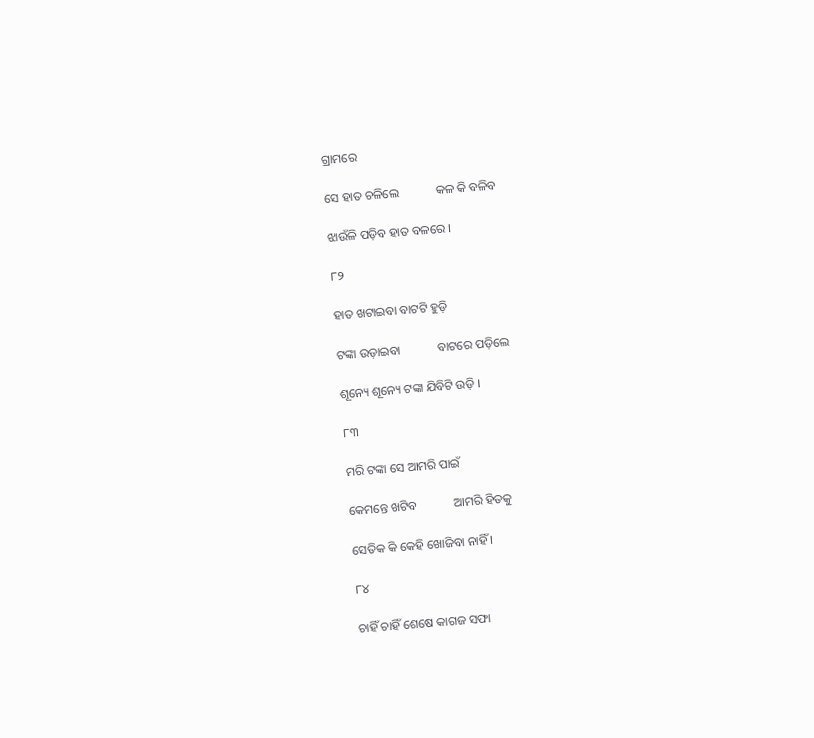ଗ୍ରାମରେ

ସେ ହାତ ଚଳିଲେ            କଳ କି ବଳିବ

ଝାଉଁଳି ପଡ଼ିବ ହାତ ବଳରେ ।

୮୨

ହାତ ଖଟାଇବା ବାଟଟି ହୁଡ଼ି

ଟଙ୍କା ଉଡ଼ାଇବା            ବାଟରେ ପଡ଼ିଲେ

ଶୂନ୍ୟେ ଶୂନ୍ୟେ ଟଙ୍କା ଯିବିଟି ଉଡ଼ି ।

୮୩

ମରି ଟଙ୍କା ସେ ଆମରି ପାଇଁ

କେମନ୍ତେ ଖଟିବ            ଆମରି ହିତକୁ

ସେତିକ କି କେହି ଖୋଜିବା ନାହିଁ ।

୮୪

ଚାହିଁ ଚାହିଁ ଶେଷେ କାଗଜ ସଫା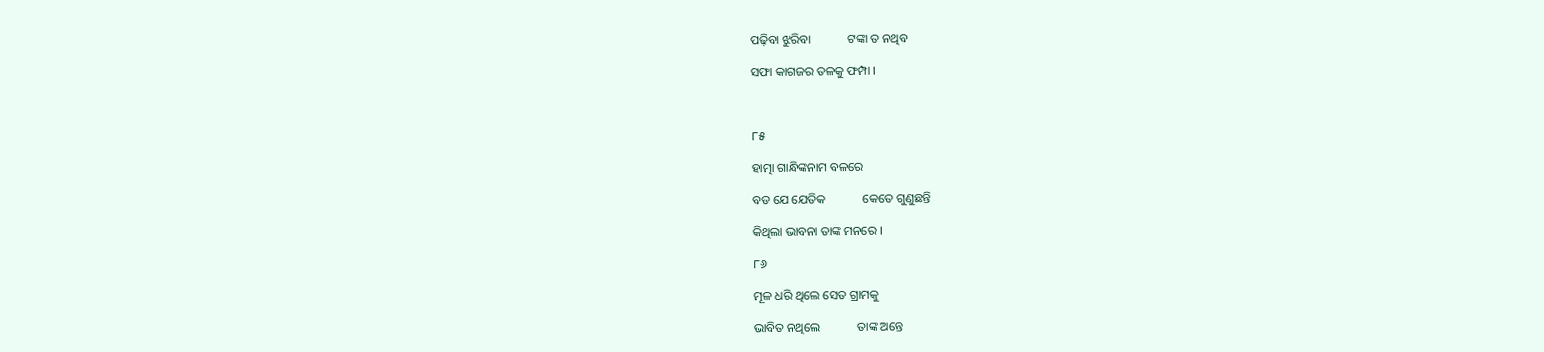ପଢ଼ିବା ଝୁରିବା            ଟଙ୍କା ତ ନଥିବ

ସଫା କାଗଜର ତଳକୁ ଫମ୍ପା ।



୮୫

ହାତ୍ମା ଗାନ୍ଧିଙ୍କନାମ ବଳରେ

ବଡ ଯେ ଯେତିକ            କେତେ ଗୁଣୁଛନ୍ତି

କିଥିଲା ଭାବନା ତାଙ୍କ ମନରେ ।

୮୬

ମୂଳ ଧରି ଥିଲେ ସେତ ଗ୍ରାମକୁ

ଭାବିତ ନଥିଲେ            ତାଙ୍କ ଅନ୍ତେ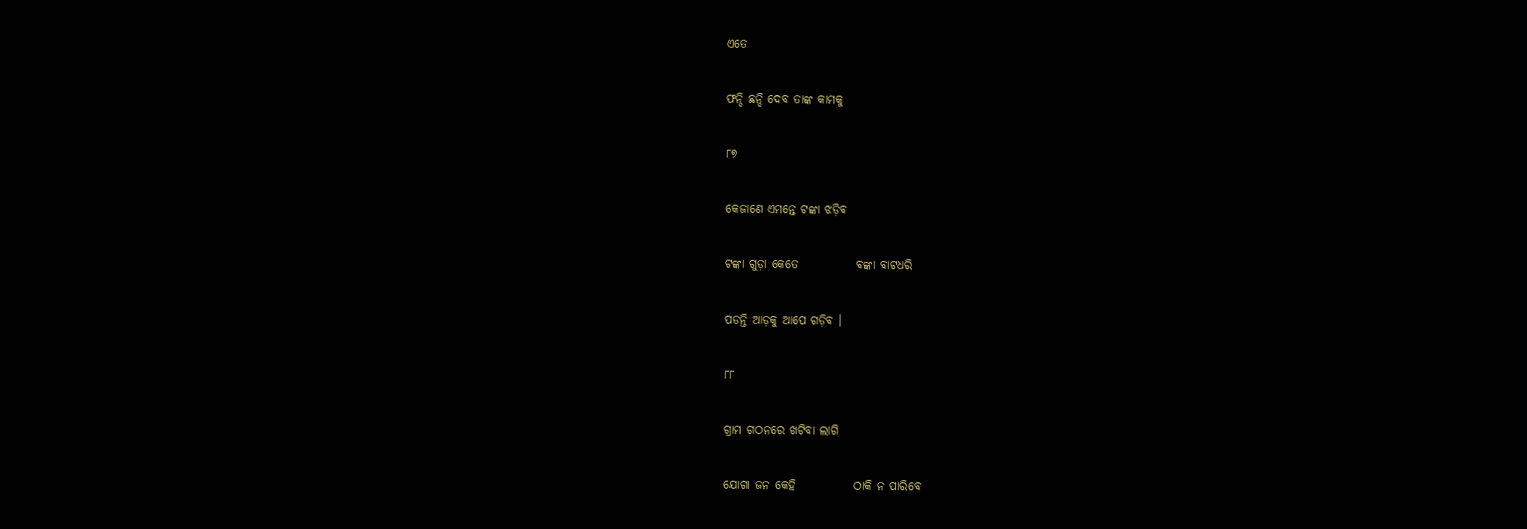ଏତେ

ଫନ୍ଦି ଛନ୍ଦି ଦେବ ତାଙ୍କ କାମକୁ

୮୭

କେଜାଣେ ଏମନ୍ତେ ଟଙ୍କା ଝଡ଼ିବ

ଟଙ୍କା ଗୁଡ଼ା କେତେ            ବଙ୍କା ବାଟଧରି

ପଡନ୍ତି ଆଡ଼କୁ ଆପେ ଗଡ଼ିବ ।

୮୮

ଗ୍ରାମ ଗଠନରେ ଖଟିବା ଲାଗି

ଯୋଗା ଜନ କେହି            ଠାକି ନ ପାରିବେ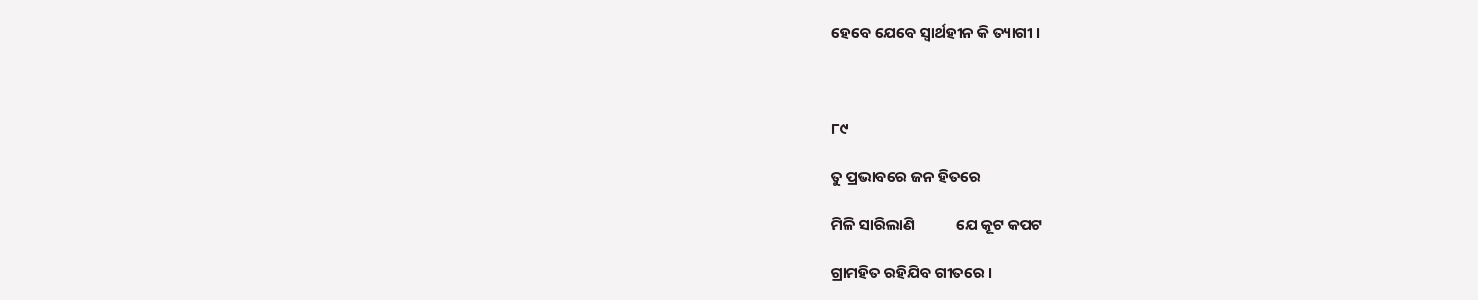ହେବେ ଯେବେ ସ୍ୱାର୍ଥହୀନ କି ତ୍ୟାଗୀ ।



୮୯

ତୁ ପ୍ରଭାବରେ ଜନ ହିତରେ

ମିଳି ସାରିଲାଣି            ଯେ କୂଟ କପଟ

ଗ୍ରାମହିତ ରହିଯିବ ଗୀତରେ ।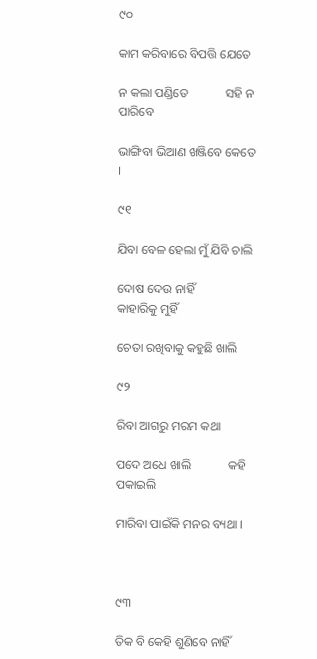୯୦

କାମ କରିବାରେ ବିପତ୍ତି ଯେତେ

ନ କଲା ପଣ୍ଡିତେ            ସହି ନ ପାରିବେ

ଭାଙ୍ଗିବା ଭିଆଣ ଖଞ୍ଜିବେ କେତେ ।

୯୧

ଯିବା ବେଳ ହେଲା ମୁଁ ଯିବି ଚାଲି

ଦୋଷ ଦେଉ ନାହିଁ            କାହାରିକୁ ମୁହିଁ

ଚେତା ରଖିବାକୁ କହୁଛି ଖାଲି

୯୨

ରିବା ଆଗରୁ ମରମ କଥା

ପଦେ ଅଧେ ଖାଲି            କହି ପକାଇଲି

ମାରିବା ପାଇଁକି ମନର ବ୍ୟଥା ।



୯୩

ତିକ ବି କେହି ଶୁଣିବେ ନାହିଁ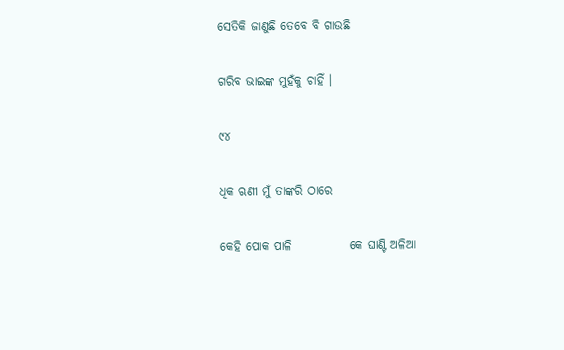ସେତିକି ଜାଣୁଛି ତେବେ ବି ଗାଉଛି

ଗରିବ ଭାଇଙ୍କ ମୁହଁକୁ ଚାହିଁ ।

୯୪

ଧିକ ଋଣୀ ମୁଁ ତାଙ୍କରି ଠାରେ

କେହି ପୋକ ପାଳି            କେ ଘାଣ୍ଟି ଅଳିଆ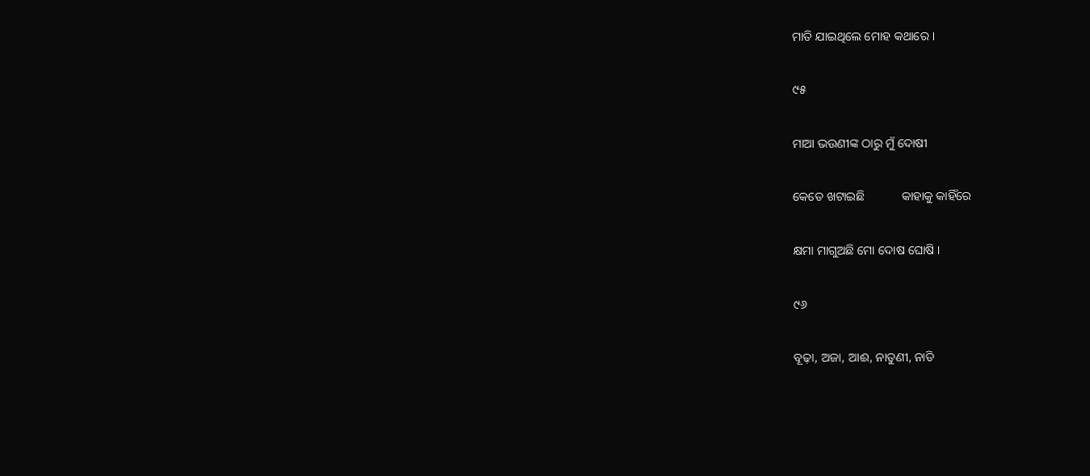ମାତି ଯାଇଥିଲେ ମୋହ କଥାରେ ।

୯୫

ମାଆ ଭଉଣୀଙ୍କ ଠାରୁ ମୁଁ ଦୋଷୀ

କେତେ ଖଟାଇଛି            କାହାକୁ କାହିଁରେ

କ୍ଷମା ମାଗୁଅଛି ମୋ ଦୋଷ ଘୋଷି ।

୯୬

ବୂଢ଼ା, ଅଜା, ଆଈ, ନାତୁଣୀ, ନାତି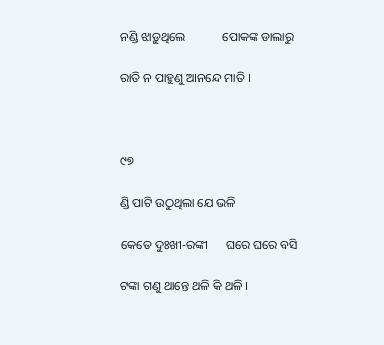ନଣ୍ଡି ଝାଡ଼ୁଥିଲେ            ପୋକଙ୍କ ଡାଲାରୁ

ରାତି ନ ପାହୁଣୁ ଆନନ୍ଦେ ମାତି ।



୯୭

ଣ୍ଡି ପାଟି ଉଠୁଥିଲା ଯେ ଭଳି

କେତେ ଦୁଃଖୀ-ରଙ୍କୀ      ଘରେ ଘରେ ବସି

ଟଙ୍କା ଗଣୁ ଥାନ୍ତେ ଥଳି କି ଥଳି ।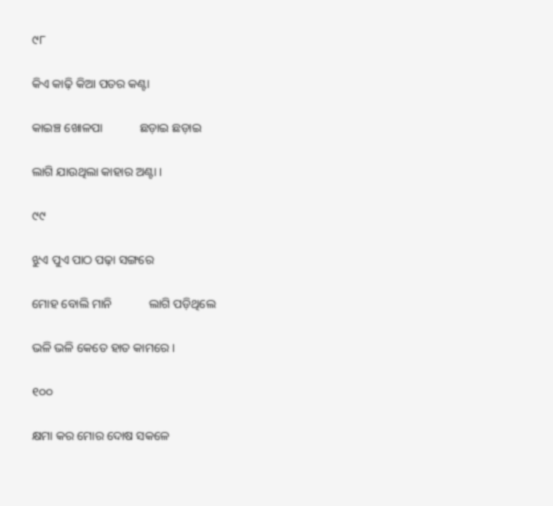୯୮

କିଏ କାଢ଼ି କିଆ ପତର କଣ୍ଟା

କାଇଞ୍ଚ ଖୋଳପା            ଛଡ଼ାଇ ଛଡ଼ାଇ

ଲାଗି ଯାଉଥିଲା କାହାର ଅଣ୍ଟା ।

୯୯

ଝୁଏ ପୁଏ ପାଠ ପଢ଼ା ସଙ୍ଗରେ

ମୋହ ବୋଲି ମାନି            ଲାଗି ପଡ଼ିଥିଲେ

ଭଳି ଭଳି କେତେ ହାତ କାମରେ ।

୧୦୦

କ୍ଷମା କର ମୋର ଦୋଷ ସକଳେ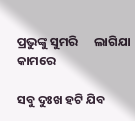ପ୍ରଭୁଙ୍କୁ ସୁମରି      ଲାଗିଯା କାମରେ

ସବୁ ଦୁଃଖ ହଟି ଯିବ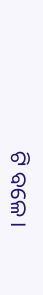ଟି ବଳେ ।